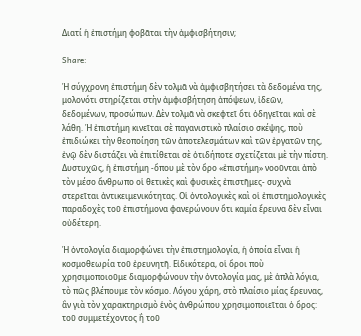Διατί ἡ ἐπιστήμη φοβᾶται τὴν ἀμφισβήτησιν;

Share:

Ἡ σύγχρονη ἐπιστήμη δὲν τολμᾶ νὰ ἀμφισβητήσει τὰ δεδομένα της, μολονότι στηρίζεται στὴν ἀμφισβήτηση ἀπόψεων, ἰδεῶν, δεδομένων, προσώπων. Δὲν τολμᾶ νὰ σκεφτεῖ ὅτι ὁδηγεῖται καὶ σὲ λάθη. Ἡ ἐπιστήμη κινεῖται σὲ παγανιστικὸ πλαίσιο σκέψης, ποὺ ἐπιδιώκει τὴν θεοποίηση τῶν ἀποτελεσμάτων καὶ τῶν ἐργατῶν της, ἐνῷ δὲν διστάζει νὰ ἐπιτίθεται σὲ ὁτιδήποτε σχετίζεται μὲ τὴν πίστη. Δυστυχῶς, ἡ ἐπιστήμη -ὅπου μὲ τὸν ὅρο «ἐπιστήμη» νοοῦνται ἀπὸ τὸν μέσο ἄνθρωπο οἱ θετικὲς καὶ φυσικὲς ἐπιστῆμες- συχνὰ στερεῖται ἀντικειμενικότητας. Οἱ ὀντολογικὲς καὶ οἱ ἐπιστημολογικὲς παραδοχὲς τοῦ ἐπιστήμονα φανερώνουν ὅτι καμία ἔρευνα δὲν εἶναι οὐδέτερη.

Ἡ ὀντολογία διαμορφώνει τὴν ἐπιστημολογία, ἡ ὁποία εἶναι ἡ κοσμοθεωρία τοῦ ἐρευνητῆ. Εἰδικότερα, οἱ ὅροι ποὺ χρησιμοποιοῦμε διαμορφώνουν τὴν ὀντολογία μας, μὲ ἁπλὰ λόγια, τὸ πῶς βλέπουμε τὸν κόσμο. Λόγου χάρη, στὸ πλαίσιο μίας ἔρευνας, ἂν γιὰ τὸν χαρακτηρισμὸ ἑνὸς ἀνθρώπου χρησιμοποιεῖται ὁ ὅρος: τοῦ συμμετέχοντος ἢ τοῦ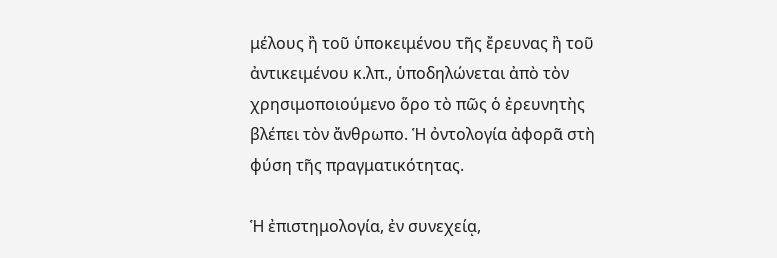μέλους ἢ τοῦ ὑποκειμένου τῆς ἔρευνας ἢ τοῦ ἀντικειμένου κ.λπ., ὑποδηλώνεται ἀπὸ τὸν χρησιμοποιούμενο ὅρο τὸ πῶς ὁ ἐρευνητὴς βλέπει τὸν ἄνθρωπο. Ἡ ὀντολογία ἀφορᾶ στὴ φύση τῆς πραγματικότητας.

Ἡ ἐπιστημολογία, ἐν συνεχείᾳ,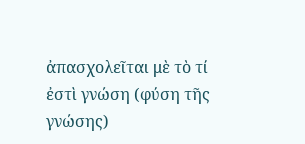ἀπασχολεῖται μὲ τὸ τί ἐστὶ γνώση (φύση τῆς γνώσης)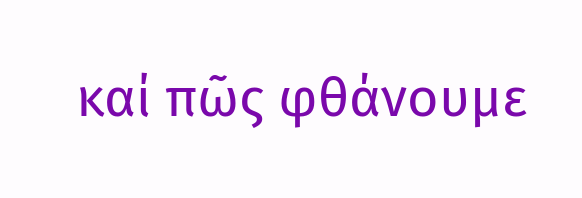καί πῶς φθάνουμε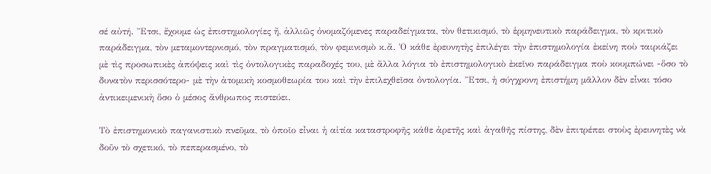σέ αὐτή. Ἔτσι, ἔχουμε ὡς ἐπιστημολογίες ἤ, ἀλλιῶς ὀνομαζόμενες παραδείγματα, τὸν θετικισμό, τὸ ἑρμηνευτικὸ παράδειγμα, τὸ κριτικὸ παράδειγμα, τὸν μεταμοντερνισμό, τὸν πραγματισμό, τὸν φεμινισμὸ κ.ἄ. Ὁ κάθε ἐρευνητὴς ἐπιλέγει τὴν ἐπιστημολογία ἐκείνη ποὺ ταιριάζει μὲ τὶς προσωπικὲς ἀπόψεις καὶ τὶς ὀντολογικὲς παραδοχές του, μὲ ἄλλα λόγια τὸ ἐπιστημολογικὸ ἐκεῖνο παράδειγμα ποὺ κουμπώνει -ὅσο τὸ δυνατὸν περισσότερο- μὲ τὴν ἀτομικὴ κοσμοθεωρία του καὶ τὴν ἐπιλεχθεῖσα ὀντολογία. Ἔτσι, ἡ σύγχρονη ἐπιστήμη μᾶλλον δὲν εἶναι τόσο ἀντικειμενικὴ ὅσο ὁ μέσος ἄνθρωπος πιστεύει.

Τὸ ἐπιστημονικὸ παγανιστικὸ πνεῦμα, τὸ ὁποῖο εἶναι ἡ αἰτία καταστροφῆς κάθε ἀρετῆς καὶ ἀγαθῆς πίστης, δὲν ἐπιτρέπει στοὺς ἐρευνητὲς νὰ δοῦν τὸ σχετικό, τὸ πεπερασμένο, τὸ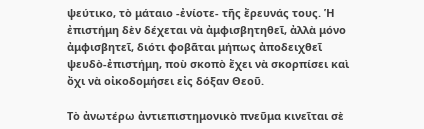ψεύτικο, τὸ μάταιο -ἐνίοτε- τῆς ἔρευνάς τους. Ἡ ἐπιστήμη δὲν δέχεται νὰ ἀμφισβητηθεῖ, ἀλλὰ μόνο ἀμφισβητεῖ, διότι φοβᾶται μήπως ἀποδειχθεῖ ψευδὸ-ἐπιστήμη, ποὺ σκοπὸ ἔχει νὰ σκορπίσει καὶ ὄχι νὰ οἰκοδομήσει εἰς δόξαν Θεοῦ.

Τὸ ἀνωτέρω ἀντιεπιστημονικὸ πνεῦμα κινεῖται σὲ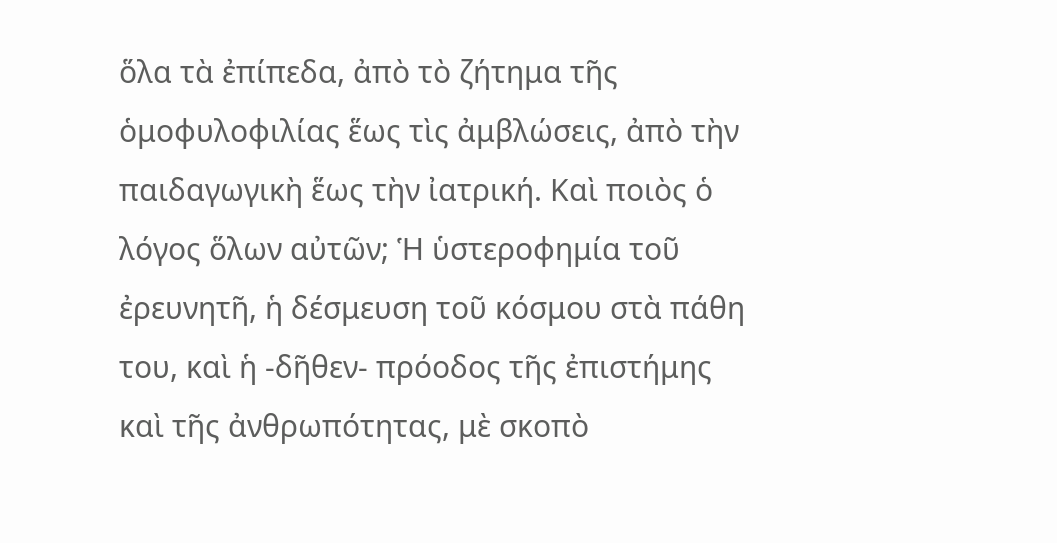ὅλα τὰ ἐπίπεδα, ἀπὸ τὸ ζήτημα τῆς ὁμοφυλοφιλίας ἕως τὶς ἀμβλώσεις, ἀπὸ τὴν παιδαγωγικὴ ἕως τὴν ἰατρική. Καὶ ποιὸς ὁ λόγος ὅλων αὐτῶν; Ἡ ὑστεροφημία τοῦ ἐρευνητῆ, ἡ δέσμευση τοῦ κόσμου στὰ πάθη του, καὶ ἡ -δῆθεν- πρόοδος τῆς ἐπιστήμης καὶ τῆς ἀνθρωπότητας, μὲ σκοπὸ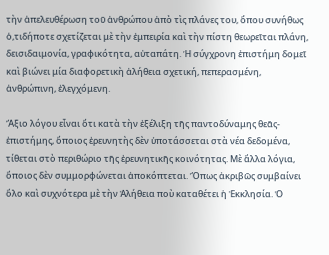τὴν ἀπελευθέρωση τοῦ ἀνθρώπου ἀπὸ τὶς πλάνες του, ὅπου συνήθως ὁ,τιδήποτε σχετίζεται μὲ τὴν ἐμπειρία καὶ τὴν πίστη θεωρεῖται πλάνη, δεισιδαιμονία, γραφικότητα, αὐταπάτη. Ἡ σύγχρονη ἐπιστήμη δομεῖ καὶ βιώνει μία διαφορετικὴ ἀλήθεια σχετική, πεπερασμένη, ἀνθρώπινη, ἐλεγχόμενη.

Ἄξιο λόγου εἶναι ὅτι κατὰ τὴν ἐξέλιξη τῆς παντοδύναμης θεᾶς-ἐπιστήμης, ὅποιος ἐρευνητὴς δὲν ὑποτάσσεται στὰ νέα δεδομένα, τίθεται στὸ περιθώριο τῆς ἐρευνητικῆς κοινότητας. Μὲ ἄλλα λόγια, ὅποιος δὲν συμμορφώνεται ἀποκόπτεται. Ὅπως ἀκριβῶς συμβαίνει ὅλο καὶ συχνότερα μὲ τὴν Ἀλήθεια ποὺ καταθέτει ἡ Ἐκκλησία. Ὁ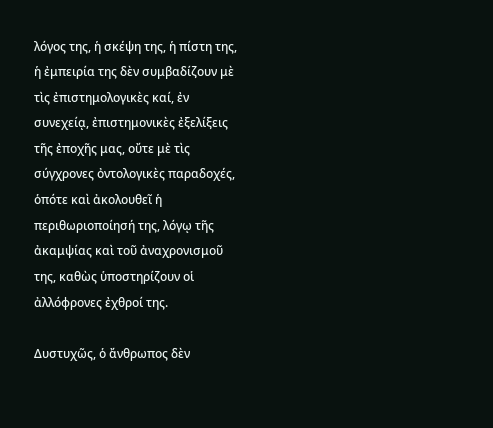λόγος της, ἡ σκέψη της, ἡ πίστη της, ἡ ἐμπειρία της δὲν συμβαδίζουν μὲ τὶς ἐπιστημολογικὲς καί, ἐν συνεχείᾳ, ἐπιστημονικὲς ἐξελίξεις τῆς ἐποχῆς μας, οὔτε μὲ τὶς σύγχρονες ὀντολογικὲς παραδοχές, ὁπότε καὶ ἀκολουθεῖ ἡ περιθωριοποίησή της, λόγῳ τῆς ἀκαμψίας καὶ τοῦ ἀναχρονισμοῦ της, καθὼς ὑποστηρίζουν οἱ ἀλλόφρονες ἐχθροί της.

Δυστυχῶς, ὁ ἄνθρωπος δὲν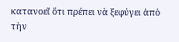κατανοεῖ ὅτι πρέπει νὰ ξεφύγει ἀπὸ τὴν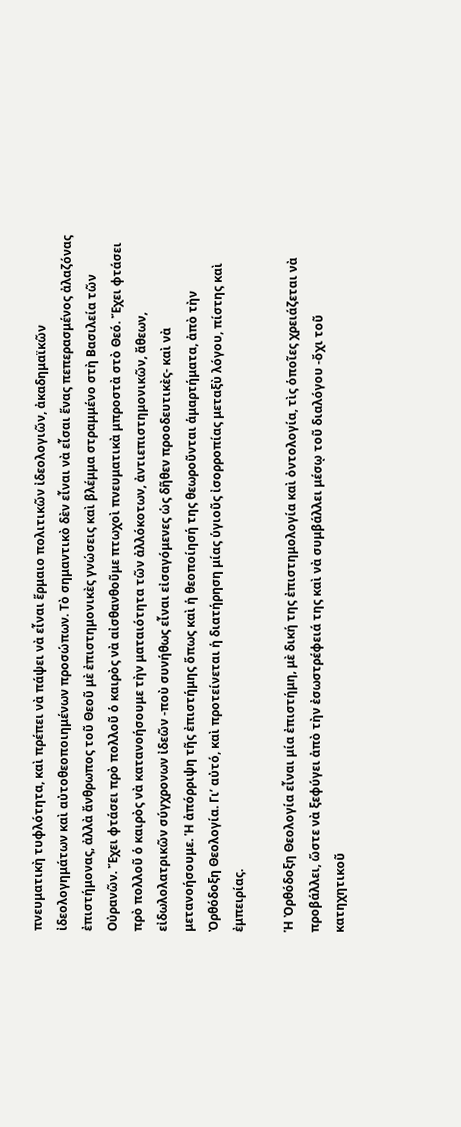πνευματικὴ τυφλότητα, καὶ πρέπει νὰ πάψει νὰ εἶναι ἕρμαιο πολιτικῶν ἰδεολογιῶν, ἀκαδημαϊκῶν ἰδεολογημάτων καὶ αὐτοθεοποιημένων προσώπων. Τὸ σημαντικὸ δὲν εἶναι νὰ εἶσαι ἕνας πεπερασμένος ἀλαζόνας ἐπιστήμονας, ἀλλὰ ἄνθρωπος τοῦ Θεοῦ μὲ ἐπιστημονικὲς γνώσεις καὶ βλέμμα στραμμένο στὴ Βασιλεία τῶν Οὐρανῶν. Ἔχει φτάσει πρὸ πολλοῦ ὁ καιρὸς νὰ αἰσθανθοῦμε πτωχοὶ πνευματικὰ μπροστὰ στὸ Θεό. Ἔχει φτάσει πρὸ πολλοῦ ὁ καιρὸς νὰ κατανοήσουμε τὴν ματαιότητα τῶν ἀλλόκοτων, ἀντιεπιστημονικῶν, ἄθεων, εἰδωλολατρικῶν σύγχρονων ἰδεῶν -ποὺ συνήθως εἶναι εἰσαγόμενες ὡς δῆθεν προοδευτικὲς- καὶ νὰ μετανοήσουμε. Ἡ ἀπόρριψη τῆς ἐπιστήμης ὅπως καὶ ἡ θεοποίησή της θεωροῦνται ἁμαρτήματα, ἀπὸ τὴν Ὀρθόδοξη Θεολογία. Γι’ αὐτό, καὶ προτείνεται ἡ διατήρηση μίας ὑγιοῦς ἰσορροπίας μεταξὺ λόγου, πίστης καὶ ἐμπειρίας.

Ἡ Ὀρθόδοξη Θεολογία εἶναι μία ἐπιστήμη, μὲ δική της ἐπιστημολογία καὶ ὀντολογία, τὶς ὁποῖες χρειάζεται νὰ προβάλλει, ὥστε νὰ ξεφύγει ἀπὸ τὴν ἐσωστρέφειά της καὶ νὰ συμβάλλει μέσῳ τοῦ διαλόγου -ὄχι τοῦ κατηχητικοῦ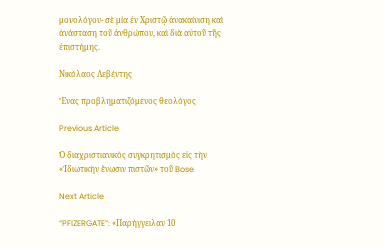μονολόγου- σὲ μία ἐν Χριστῷ ἀνακαίνιση καὶ ἀνάσταση τοῦ ἀνθρώπου, καὶ διὰ αὐτοῦ τῆς ἐπιστήμης.

Νικόλαος Λεβέντης

Ἕνας προβληματιζόμενος θεολόγος

Previous Article

Ὁ διαχριστιανικὸς συγκρητισμὸς εἰς τὴν «Ἰδιωτικὴν ἕνωσιν πιστῶν» τοῦ Bose

Next Article

“PFIZERGATE”: «Παρήγγειλαν 10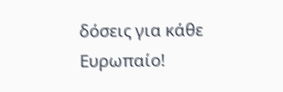δόσεις για κάθε Ευρωπαίο!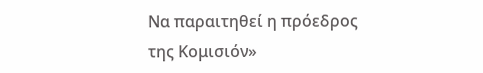Να παραιτηθεί η πρόεδρος της Κομισιόν»